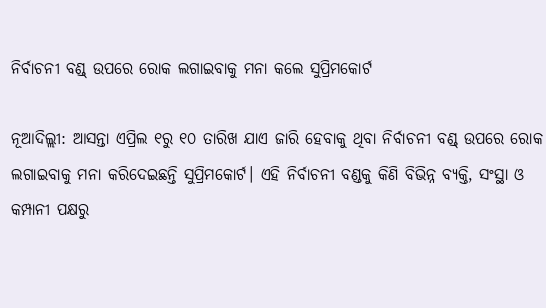ନିର୍ବାଚନୀ ବଣ୍ଡ୍‌ ଉପରେ ରୋକ ଲଗାଇବାକୁ ମନା କଲେ ସୁପ୍ରିମକୋର୍ଟ

ନୂଆଦିଲ୍ଲୀ: ଆସନ୍ତା ଏପ୍ରିଲ ୧ରୁ ୧୦ ତାରିଖ ଯାଏ ଜାରି ହେବାକୁ ଥିବା ନିର୍ବାଚନୀ ବଣ୍ଡ୍ ଉପରେ ରୋକ ଲଗାଇବାକୁ ମନା କରିଦେଇଛନ୍ତି ସୁପ୍ରିମକୋର୍ଟ। ଏହି ନିର୍ବାଚନୀ ବଣ୍ଡକୁ କିଣି ବିଭିନ୍ନ ବ୍ୟକ୍ତି, ସଂସ୍ଥା ଓ କମ୍ପାନୀ ପକ୍ଷରୁ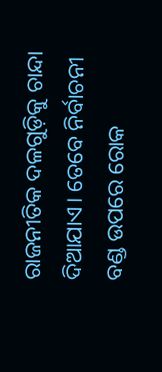ରାଜନୀତିକ ଦଳଗୁଡ଼ିକୁ ଚାନ୍ଦା ଦିଆଯାଏ। ତେବେ ନିର୍ବାଚନୀ ବଣ୍ଡ ଉପରେ ରୋକ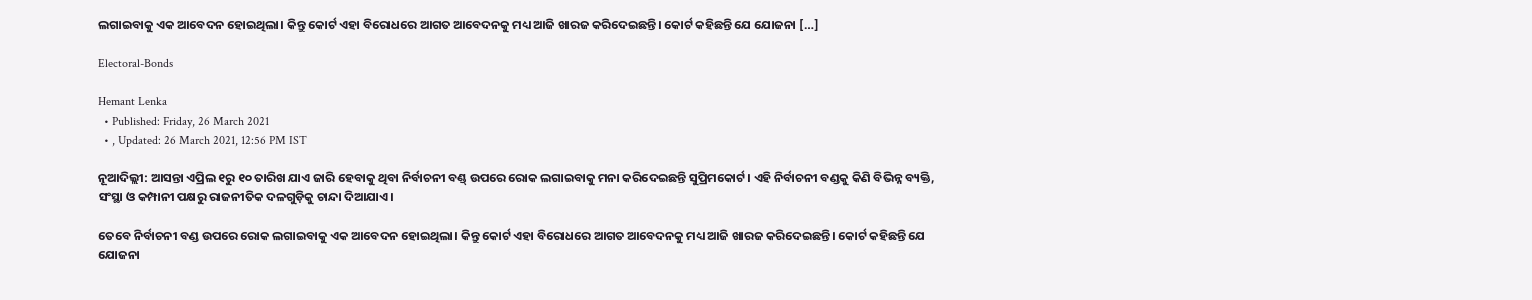ଲଗାଇବାକୁ ଏକ ଆବେଦନ ହୋଇଥିଲା। କିନ୍ତୁ କୋର୍ଟ ଏହା ବିରୋଧରେ ଆଗତ ଆବେଦନକୁ ମଧ୍ୟ ଆଜି ଖାରଜ କରିଦେଇଛନ୍ତି। କୋର୍ଟ କହିଛନ୍ତି ଯେ ଯୋଜନା […]

Electoral-Bonds

Hemant Lenka
  • Published: Friday, 26 March 2021
  • , Updated: 26 March 2021, 12:56 PM IST

ନୂଆଦିଲ୍ଲୀ: ଆସନ୍ତା ଏପ୍ରିଲ ୧ରୁ ୧୦ ତାରିଖ ଯାଏ ଜାରି ହେବାକୁ ଥିବା ନିର୍ବାଚନୀ ବଣ୍ଡ୍ ଉପରେ ରୋକ ଲଗାଇବାକୁ ମନା କରିଦେଇଛନ୍ତି ସୁପ୍ରିମକୋର୍ଟ। ଏହି ନିର୍ବାଚନୀ ବଣ୍ଡକୁ କିଣି ବିଭିନ୍ନ ବ୍ୟକ୍ତି, ସଂସ୍ଥା ଓ କମ୍ପାନୀ ପକ୍ଷରୁ ରାଜନୀତିକ ଦଳଗୁଡ଼ିକୁ ଚାନ୍ଦା ଦିଆଯାଏ।

ତେବେ ନିର୍ବାଚନୀ ବଣ୍ଡ ଉପରେ ରୋକ ଲଗାଇବାକୁ ଏକ ଆବେଦନ ହୋଇଥିଲା। କିନ୍ତୁ କୋର୍ଟ ଏହା ବିରୋଧରେ ଆଗତ ଆବେଦନକୁ ମଧ୍ୟ ଆଜି ଖାରଜ କରିଦେଇଛନ୍ତି। କୋର୍ଟ କହିଛନ୍ତି ଯେ ଯୋଜନା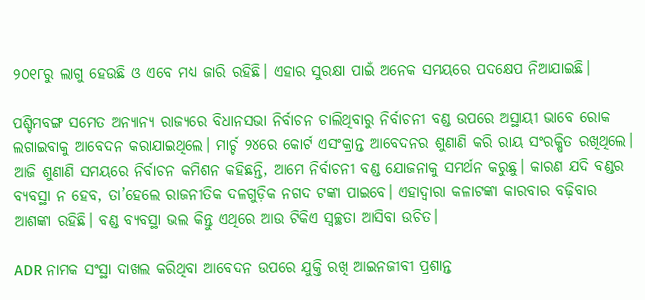୨୦୧୮ରୁ ଲାଗୁ ହେଉଛି ଓ ଏବେ ମଧ୍ୟ ଜାରି ରହିଛି। ଏହାର ସୁରକ୍ଷା ପାଇଁ ଅନେକ ସମୟରେ ପଦକ୍ଷେପ ନିଆଯାଇଛି।

ପଶ୍ଚିମବଙ୍ଗ ସମେତ ଅନ୍ୟାନ୍ୟ ରାଜ୍ୟରେ ବିଧାନସଭା ନିର୍ବାଚନ ଚାଲିଥିବାରୁ ନିର୍ବାଚନୀ ବଣ୍ଡ ଉପରେ ଅସ୍ଥାୟୀ ଭାବେ ରୋକ ଲଗାଇବାକୁ ଆବେଦନ କରାଯାଇଥିଲେ। ମାର୍ଚ୍ଚ ୨୪ରେ କୋର୍ଟ ଏସଂକ୍ରାନ୍ତ ଆବେଦନର ଶୁଣାଣି କରି ରାୟ ସଂରକ୍ଷିତ ରଖିଥିଲେ। ଆଜି ଶୁଣାଣି ସମୟରେ ନିର୍ବାଚନ କମିଶନ କହିଛନ୍ତି, ଆମେ ନିର୍ବାଚନୀ ବଣ୍ଡ ଯୋଜନାକୁ ସମର୍ଥନ କରୁଛୁ। କାରଣ ଯଦି ବଣ୍ଡର ବ୍ୟବସ୍ଥା ନ ହେବ, ତା’ହେଲେ ରାଜନୀତିକ ଦଳଗୁଡ଼ିକ ନଗଦ ଟଙ୍କା ପାଇବେ। ଏହାଦ୍ୱାରା କଳାଟଙ୍କା କାରବାର ବଢ଼ିବାର ଆଶଙ୍କା ରହିଛି। ବଣ୍ଡ ବ୍ୟବସ୍ଥା ଭଲ କିନ୍ତୁ ଏଥିରେ ଆଉ ଟିକିଏ ସ୍ୱଚ୍ଛତା ଆସିବା ଉଚିତ।

ADR ନାମକ ସଂସ୍ଥା ଦାଖଲ କରିଥିବା ଆବେଦନ ଉପରେ ଯୁକ୍ତି ରଖି ଆଇନଜୀବୀ ପ୍ରଶାନ୍ତ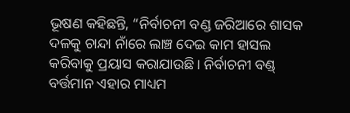ଭୂଷଣ କହିଛନ୍ତି, “ନିର୍ବାଚନୀ ବଣ୍ଡ ଜରିଆରେ ଶାସକ ଦଳକୁ ଚାନ୍ଦା ନାଁରେ ଲାଞ୍ଚ ଦେଇ କାମ ହାସଲ କରିବାକୁ ପ୍ରୟାସ କରାଯାଉଛି। ନିର୍ବାଚନୀ ବଣ୍ଡ୍‌ ବର୍ତ୍ତମାନ ଏହାର ମାଧ୍ୟମ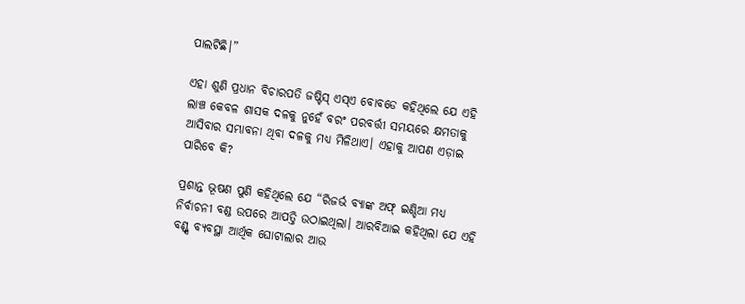ପାଲଟିଛି।”

ଏହା ଶୁଣି ପ୍ରଧାନ ବିଚାରପତି ଜଷ୍ଟିସ୍‌ ଏସ୍‌ଏ ବୋବଡେ କହିଥିଲେ ଯେ ଏହି ଲାଞ୍ଚ କେବଳ ଶାସକ ଦଳକୁ ନୁହେଁ ବରଂ ପରବର୍ତ୍ତୀ ସମୟରେ କ୍ଷମତାକୁ ଆସିବାର ସମ୍ଭାବନା ଥିବା ଦଳକୁ ମଧ୍ୟ ମିଳିଥାଏ। ଏହାକୁ ଆପଣ ଏଡ଼ାଇ ପାରିବେ କି?

ପ୍ରଶାନ୍ତ ଭୂଷଣ ପୁଣି କହିଥିଲେ ଯେ “ରିଜର୍ଭ ବ୍ୟାଙ୍କ ଅଫ୍ ଇଣ୍ଡିଆ ମଧ୍ୟ ନିର୍ବାଚନୀ ବଣ୍ଡ ଉପରେ ଆପତ୍ତି ଉଠାଇଥିଲା। ଆରବିଆଇ କହିଥିଲା ଯେ ଏହି ବଣ୍ଡ୍ସ ବ୍ୟବସ୍ଥା ଆର୍ଥିକ ଘୋଟାଲାର ଆଉ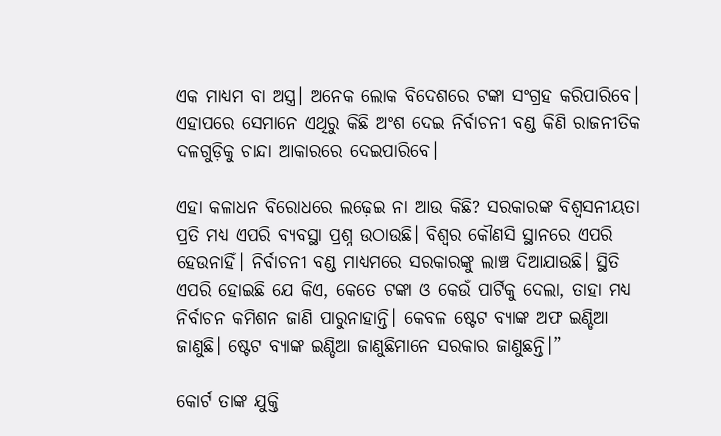ଏକ ମାଧ୍ୟମ ବା ଅସ୍ତ୍ର। ଅନେକ ଲୋକ ବିଦେଶରେ ଟଙ୍କା ସଂଗ୍ରହ କରିପାରିବେ। ଏହାପରେ ସେମାନେ ଏଥିରୁ କିଛି ଅଂଶ ଦେଇ ନିର୍ବାଚନୀ ବଣ୍ଡ କିଣି ରାଜନୀତିକ ଦଳଗୁଡ଼ିକୁ ଚାନ୍ଦା ଆକାରରେ ଦେଇପାରିବେ।

ଏହା କଳାଧନ ବିରୋଧରେ ଲଢ଼େଇ ନା ଆଉ କିଛି? ସରକାରଙ୍କ ବିଶ୍ୱସନୀୟତା ପ୍ରତି ମଧ୍ୟ ଏପରି ବ୍ୟବସ୍ଥା ପ୍ରଶ୍ନ ଉଠାଉଛି। ବିଶ୍ୱର କୌଣସି ସ୍ଥାନରେ ଏପରି ହେଉନାହିଁ। ନିର୍ବାଚନୀ ବଣ୍ଡ ମାଧ୍ୟମରେ ସରକାରଙ୍କୁ ଲାଞ୍ଚ ଦିଆଯାଉଛି। ସ୍ଥିତି ଏପରି ହୋଇଛି ଯେ କିଏ, କେତେ ଟଙ୍କା ଓ କେଉଁ ପାର୍ଟିକୁ ଦେଲା, ତାହା ମଧ୍ୟ ନିର୍ବାଚନ କମିଶନ ଜାଣି ପାରୁନାହାନ୍ତି। କେବଳ ଷ୍ଟେଟ ବ୍ୟାଙ୍କ ଅଫ ଇଣ୍ଡିଆ ଜାଣୁଛି। ଷ୍ଟେଟ ବ୍ୟାଙ୍କ ଇଣ୍ଡିଆ ଜାଣୁଛିମାନେ ସରକାର ଜାଣୁଛନ୍ତି।”

କୋର୍ଟ ତାଙ୍କ ଯୁକ୍ତି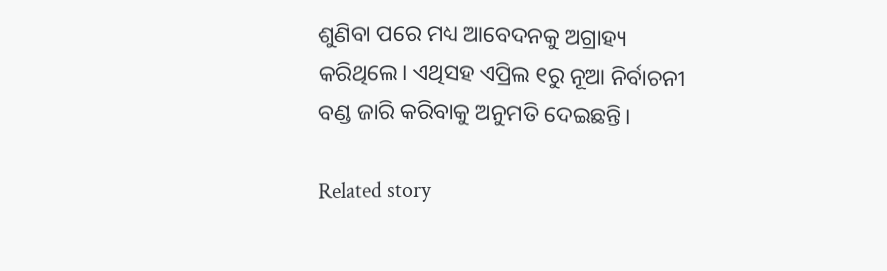ଶୁଣିବା ପରେ ମଧ୍ୟ ଆବେଦନକୁ ଅଗ୍ରାହ୍ୟ କରିଥିଲେ। ଏଥିସହ ଏପ୍ରିଲ ୧ରୁ ନୂଆ ନିର୍ବାଚନୀ ବଣ୍ଡ ଜାରି କରିବାକୁ ଅନୁମତି ଦେଇଛନ୍ତି।

Related story